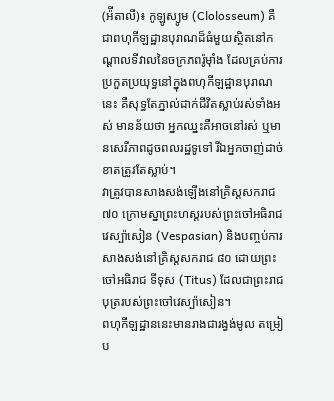(អ៉ីតាលី)៖ កូឡូស្យូម (Clolosseum) គឺជាពហុកីឡដ្ឋានបុរាណដ៏ធំមួយស្ថិតនៅកណ្ដាលទីវាលនៃចក្រភពរ៉ូម៉ាំង ដែលគ្រប់ការប្រកួតប្រយុទ្ធនៅក្នុងពហុកីឡដ្ឋានបុរាណនេះ គឺសុទ្ធតែភ្នាល់ដាក់ជីវិតស្លាប់រស់ទាំងអស់ មានន័យថា អ្នកឈ្នះគឺអាចនៅរស់ ឬមានសេរីភាពដូចពលរដ្ឋទូទៅ រីឯអ្នកចាញ់ដាច់ខាតត្រូវតែស្លាប់។
វាត្រូវបានសាងសង់ឡើងនៅគ្រិស្ដសករាជ ៧០ ក្រោមស្នាព្រះហស្ដរបស់ព្រះចៅអធិរាជ វេស្ប៉ាសៀន (Vespasian) និងបញ្ចប់ការសាងសង់នៅគ្រិស្ដសករាជ ៨០ ដោយព្រះចៅអធិរាជ ទីទុស (Titus) ដែលជាព្រះរាជបុត្ររបស់ព្រះចៅវេស្ប៉ាសៀន។
ពហុកីឡដ្ឋាននេះមានរាងជារង្វង់មូល តម្រៀប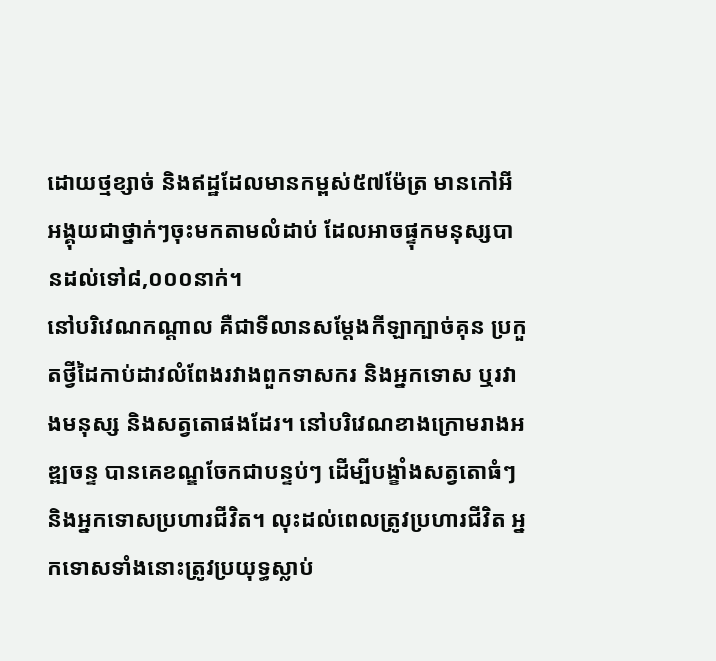ដោយថ្មខ្សាច់ និងឥដ្ឋដែលមានកម្ពស់៥៧ម៉ែត្រ មានកៅអីអង្គុយជាថ្នាក់ៗចុះមកតាមលំដាប់ ដែលអាចផ្ទុកមនុស្សបានដល់ទៅ៨,០០០នាក់។
នៅបរិវេណកណ្ដាល គឺជាទីលានសម្ដែងកីឡាក្បាច់គុន ប្រកួតថ្វីដៃកាប់ដាវលំពែងរវាងពួកទាសករ និងអ្នកទោស ឬរវាងមនុស្ស និងសត្វតោផងដែរ។ នៅបរិវេណខាងក្រោមរាងអឌ្ឍចន្ទ បានគេខណ្ឌចែកជាបន្ទប់ៗ ដើម្បីបង្ខាំងសត្វតោធំៗ និងអ្នកទោសប្រហារជីវិត។ លុះដល់ពេលត្រូវប្រហារជីវិត អ្នកទោសទាំងនោះត្រូវប្រយុទ្ធស្លាប់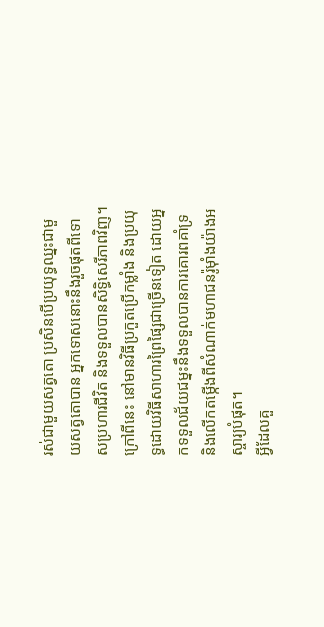រស់ជាមួយសត្វតោ ប្រសិនបើប្រយុទ្ធឈ្នះជាមួយសត្វតោបាន អ្នកទោសនោះនឹងរួចផុតពីទោសប្រហារជីវិត និងទទួលបានសិទ្ធិសេរីភាពវិញ។
ក្រៅពីនេះ នៅមានវិធីប្រកួតប្រើកម្លាំង និងប្រយុទ្ធដោយវិធីសាហារព្រៃផ្សៃជាច្រើនទៀត ដោយអ្នកទទួលជ័យជម្នះនឹងទទួលបានការគោរពគាំទ្រ និងលើកតម្កើងពីសំណាក់មហាជនរ៉ូម៉ាំងយ៉ាងអស្ចារ្យបំផុត។
អ្វីដែលគួ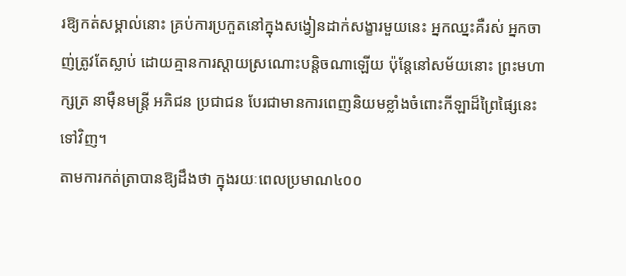រឱ្យកត់សម្គាល់នោះ គ្រប់ការប្រកួតនៅក្នុងសង្វៀនដាក់សង្ខារមួយនេះ អ្នកឈ្នះគឺរស់ អ្នកចាញ់ត្រូវតែស្លាប់ ដោយគ្មានការស្ដាយស្រណោះបន្តិចណាឡើយ ប៉ុន្តែនៅសម័យនោះ ព្រះមហាក្សត្រ នាម៉ឺនមន្ត្រី អភិជន ប្រជាជន បែរជាមានការពេញនិយមខ្លាំងចំពោះកីឡាដ៏ព្រៃផ្សៃនេះទៅវិញ។
តាមការកត់ត្រាបានឱ្យដឹងថា ក្នុងរយៈពេលប្រមាណ៤០០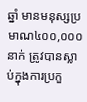ឆ្នាំ មានមនុស្សប្រមាណ៤០០,០០០នាក់ ត្រូវបានស្លាប់ក្នុងការប្រកួ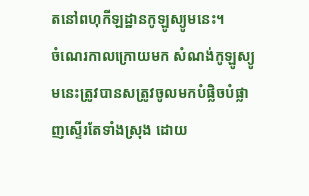តនៅពហុកីឡដ្ឋានកូឡូស្យូមនេះ។
ចំណេរកាលក្រោយមក សំណង់កូឡូស្យូមនេះត្រូវបានសត្រូវចូលមកបំផ្លិចបំផ្លាញស្ទើរតែទាំងស្រុង ដោយ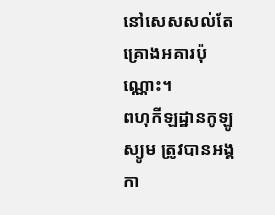នៅសេសសល់តែគ្រោងអគារប៉ុណ្ណោះ។
ពហុកីឡដ្ឋានកូឡូស្យូម ត្រូវបានអង្គកា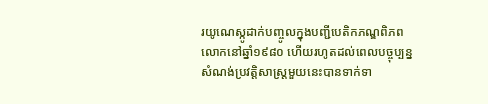រយូណេស្កូដាក់បញ្ចូលក្នុងបញ្ជីបេតិកភណ្ឌពិភពលោកនៅឆ្នាំ១៩៨០ ហើយរហូតដល់ពេលបច្ចុប្បន្ន សំណង់ប្រវត្តិសាស្ត្រមួយនេះបានទាក់ទា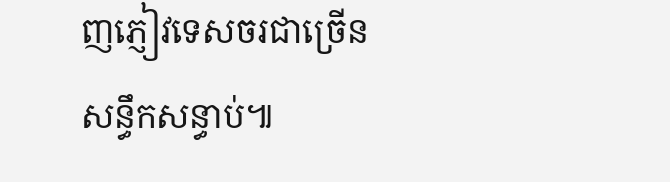ញភ្ញៀវទេសចរជាច្រើនសន្ធឹកសន្ធាប់៕